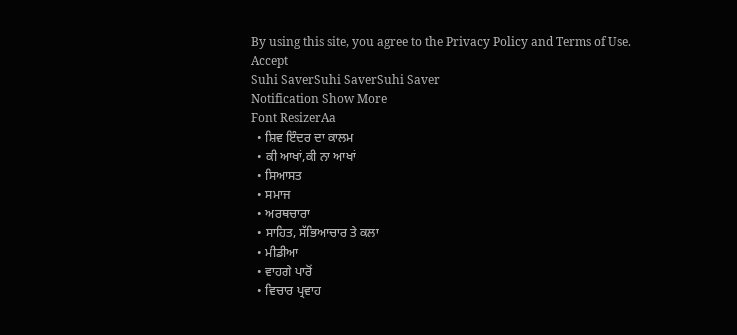By using this site, you agree to the Privacy Policy and Terms of Use.
Accept
Suhi SaverSuhi SaverSuhi Saver
Notification Show More
Font ResizerAa
  • ਸ਼ਿਵ ਇੰਦਰ ਦਾ ਕਾਲਮ
  • ਕੀ ਆਖਾਂ,ਕੀ ਨਾ ਆਖਾਂ
  • ਸਿਆਸਤ
  • ਸਮਾਜ
  • ਅਰਥਚਾਰਾ
  • ਸਾਹਿਤ, ਸੱਭਿਆਚਾਰ ਤੇ ਕਲਾ
  • ਮੀਡੀਆ
  • ਵਾਹਗੇ ਪਾਰੋਂ
  • ਵਿਚਾਰ ਪ੍ਰਵਾਹ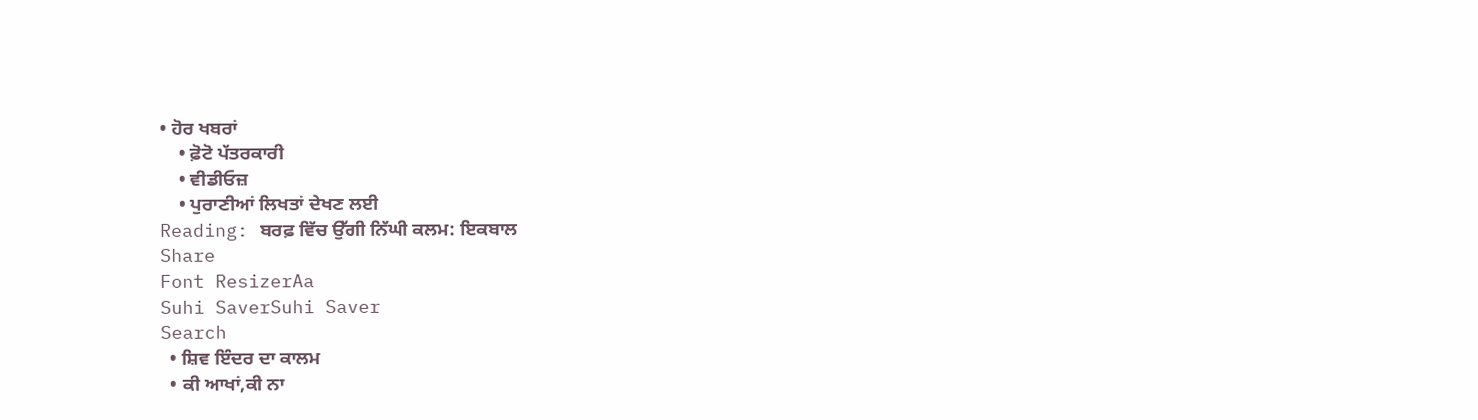• ਹੋਰ ਖਬਰਾਂ
    • ਫ਼ੋਟੋ ਪੱਤਰਕਾਰੀ
    • ਵੀਡੀਓਜ਼
    • ਪੁਰਾਣੀਆਂ ਲਿਖਤਾਂ ਦੇਖਣ ਲਈ
Reading: ਬਰਫ਼ ਵਿੱਚ ਉੱਗੀ ਨਿੱਘੀ ਕਲਮ: ਇਕਬਾਲ
Share
Font ResizerAa
Suhi SaverSuhi Saver
Search
  • ਸ਼ਿਵ ਇੰਦਰ ਦਾ ਕਾਲਮ
  • ਕੀ ਆਖਾਂ,ਕੀ ਨਾ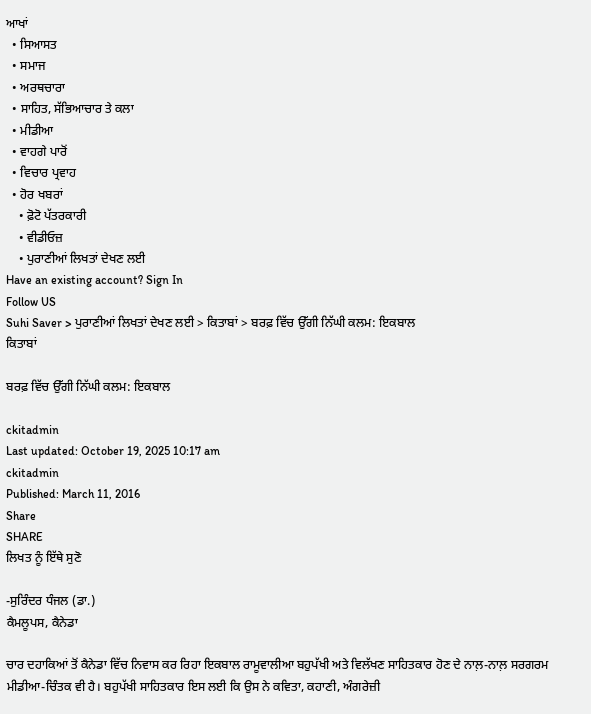ਆਖਾਂ
  • ਸਿਆਸਤ
  • ਸਮਾਜ
  • ਅਰਥਚਾਰਾ
  • ਸਾਹਿਤ, ਸੱਭਿਆਚਾਰ ਤੇ ਕਲਾ
  • ਮੀਡੀਆ
  • ਵਾਹਗੇ ਪਾਰੋਂ
  • ਵਿਚਾਰ ਪ੍ਰਵਾਹ
  • ਹੋਰ ਖਬਰਾਂ
    • ਫ਼ੋਟੋ ਪੱਤਰਕਾਰੀ
    • ਵੀਡੀਓਜ਼
    • ਪੁਰਾਣੀਆਂ ਲਿਖਤਾਂ ਦੇਖਣ ਲਈ
Have an existing account? Sign In
Follow US
Suhi Saver > ਪੁਰਾਣੀਆਂ ਲਿਖਤਾਂ ਦੇਖਣ ਲਈ > ਕਿਤਾਬਾਂ > ਬਰਫ਼ ਵਿੱਚ ਉੱਗੀ ਨਿੱਘੀ ਕਲਮ: ਇਕਬਾਲ
ਕਿਤਾਬਾਂ

ਬਰਫ਼ ਵਿੱਚ ਉੱਗੀ ਨਿੱਘੀ ਕਲਮ: ਇਕਬਾਲ

ckitadmin
Last updated: October 19, 2025 10:17 am
ckitadmin
Published: March 11, 2016
Share
SHARE
ਲਿਖਤ ਨੂੰ ਇੱਥੇ ਸੁਣੋ

-ਸੁਰਿੰਦਰ ਧੰਜਲ (ਡਾ.)
ਕੈਮਲੂਪਸ, ਕੈਨੇਡਾ

ਚਾਰ ਦਹਾਕਿਆਂ ਤੋਂ ਕੈਨੇਡਾ ਵਿੱਚ ਨਿਵਾਸ ਕਰ ਰਿਹਾ ਇਕਬਾਲ ਰਾਮੂਵਾਲੀਆ ਬਹੁਪੱਖੀ ਅਤੇ ਵਿਲੱਖਣ ਸਾਹਿਤਕਾਰ ਹੋਣ ਦੇ ਨਾਲ਼-ਨਾਲ਼ ਸਰਗਰਮ ਮੀਡੀਆ-ਚਿੰਤਕ ਵੀ ਹੈ। ਬਹੁਪੱਖੀ ਸਾਹਿਤਕਾਰ ਇਸ ਲਈ ਕਿ ਉਸ ਨੇ ਕਵਿਤਾ, ਕਹਾਣੀ, ਅੰਗਰੇਜ਼ੀ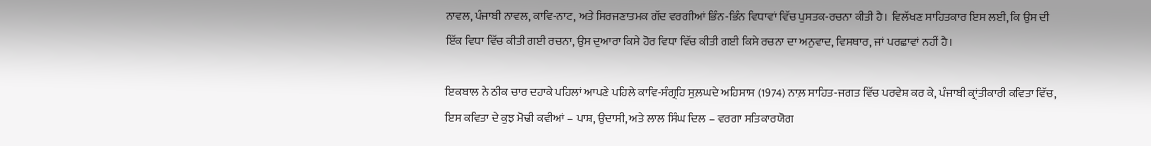ਨਾਵਲ, ਪੰਜਾਬੀ ਨਾਵਲ, ਕਾਵਿ-ਨਾਟ, ਅਤੇ ਸਿਰਜਣਾਤਮਕ ਗੱਦ ਵਰਗੀਆਂ ਭਿੰਨ-ਭਿੰਨ ਵਿਧਾਵਾਂ ਵਿੱਚ ਪੁਸਤਕ-ਰਚਨਾ ਕੀਤੀ ਹੈ। ਵਿਲੱਖਣ ਸਾਹਿਤਕਾਰ ਇਸ ਲਈ, ਕਿ ਉਸ ਦੀ ਇੱਕ ਵਿਧਾ ਵਿੱਚ ਕੀਤੀ ਗਈ ਰਚਨਾ, ਉਸ ਦੁਆਰਾ ਕਿਸੇ ਹੋਰ ਵਿਧਾ ਵਿੱਚ ਕੀਤੀ ਗਈ ਕਿਸੇ ਰਚਨਾ ਦਾ ਅਨੁਵਾਦ, ਵਿਸਥਾਰ, ਜਾਂ ਪਰਛਾਵਾਂ ਨਹੀਂ ਹੈ।

ਇਕਬਾਲ ਨੇ ਠੀਕ ਚਾਰ ਦਹਾਕੇ ਪਹਿਲਾਂ ਆਪਣੇ ਪਹਿਲੇ ਕਾਵਿ-ਸੰਗ੍ਰਹਿ ਸੁਲ਼ਘਦੇ ਅਹਿਸਾਸ (1974) ਨਾਲ਼ ਸਾਹਿਤ-ਜਗਤ ਵਿੱਚ ਪਰਵੇਸ਼ ਕਰ ਕੇ, ਪੰਜਾਬੀ ਕ੍ਰਾਂਤੀਕਾਰੀ ਕਵਿਤਾ ਵਿੱਚ, ਇਸ ਕਵਿਤਾ ਦੇ ਕੁਝ ਮੋਢੀ ਕਵੀਆਂ – ਪਾਸ਼, ਉਦਾਸੀ, ਅਤੇ ਲਾਲ ਸਿੰਘ ਦਿਲ – ਵਰਗਾ ਸਤਿਕਾਰਯੋਗ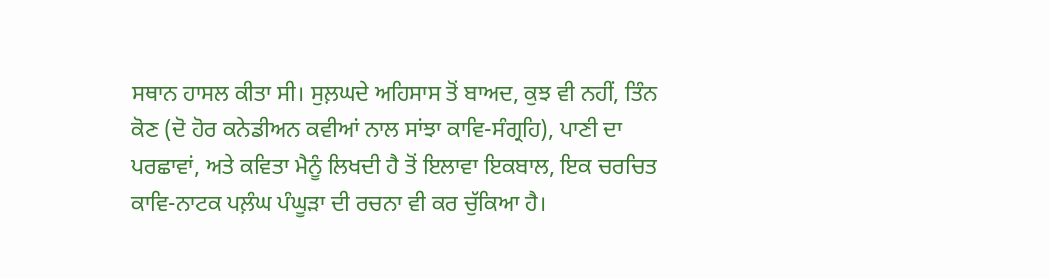ਸਥਾਨ ਹਾਸਲ ਕੀਤਾ ਸੀ। ਸੁਲ਼ਘਦੇ ਅਹਿਸਾਸ ਤੋਂ ਬਾਅਦ, ਕੁਝ ਵੀ ਨਹੀਂ, ਤਿੰਨ ਕੋਣ (ਦੋ ਹੋਰ ਕਨੇਡੀਅਨ ਕਵੀਆਂ ਨਾਲ ਸਾਂਝਾ ਕਾਵਿ-ਸੰਗ੍ਰਹਿ), ਪਾਣੀ ਦਾ ਪਰਛਾਵਾਂ, ਅਤੇ ਕਵਿਤਾ ਮੈਨੂੰ ਲਿਖਦੀ ਹੈ ਤੋਂ ਇਲਾਵਾ ਇਕਬਾਲ, ਇਕ ਚਰਚਿਤ ਕਾਵਿ-ਨਾਟਕ ਪਲ਼ੰਘ ਪੰਘੂੜਾ ਦੀ ਰਚਨਾ ਵੀ ਕਰ ਚੁੱਕਿਆ ਹੈ।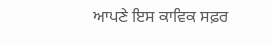ਆਪਣੇ ਇਸ ਕਾਵਿਕ ਸਫ਼ਰ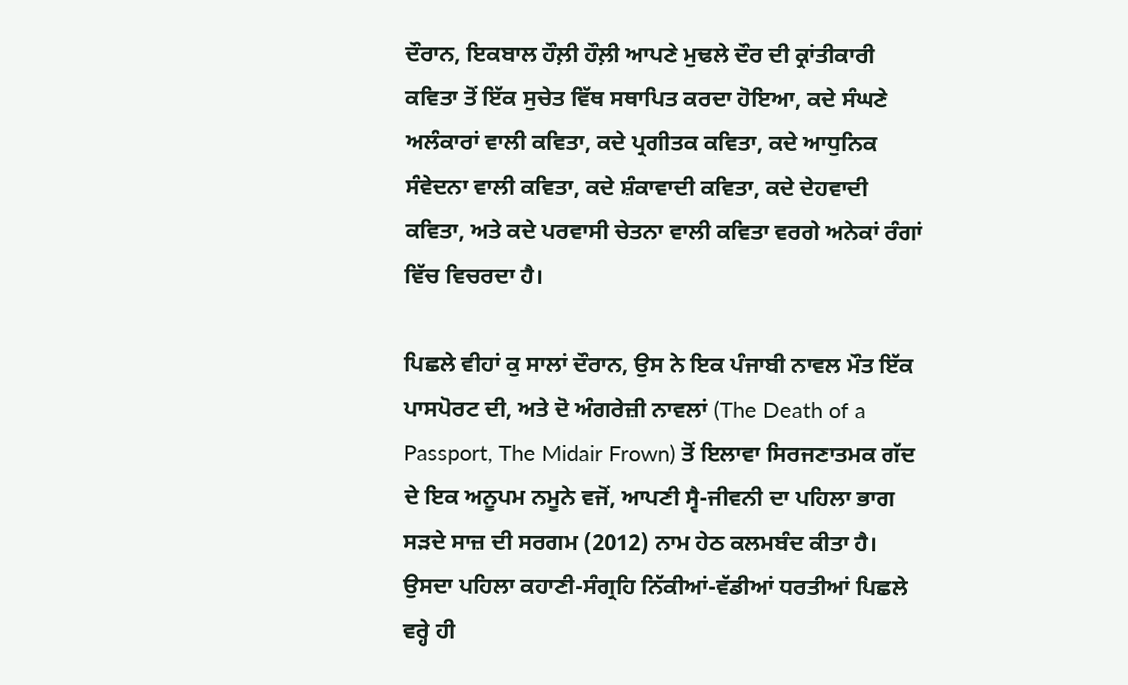ਦੌਰਾਨ, ਇਕਬਾਲ ਹੌਲ਼ੀ ਹੌਲ਼ੀ ਆਪਣੇ ਮੁਢਲੇ ਦੌਰ ਦੀ ਕ੍ਰਾਂਤੀਕਾਰੀ ਕਵਿਤਾ ਤੋਂ ਇੱਕ ਸੁਚੇਤ ਵਿੱਥ ਸਥਾਪਿਤ ਕਰਦਾ ਹੋਇਆ, ਕਦੇ ਸੰਘਣੇ ਅਲੰਕਾਰਾਂ ਵਾਲੀ ਕਵਿਤਾ, ਕਦੇ ਪ੍ਰਗੀਤਕ ਕਵਿਤਾ, ਕਦੇ ਆਧੁਨਿਕ ਸੰਵੇਦਨਾ ਵਾਲੀ ਕਵਿਤਾ, ਕਦੇ ਸ਼ੰਕਾਵਾਦੀ ਕਵਿਤਾ, ਕਦੇ ਦੇਹਵਾਦੀ ਕਵਿਤਾ, ਅਤੇ ਕਦੇ ਪਰਵਾਸੀ ਚੇਤਨਾ ਵਾਲੀ ਕਵਿਤਾ ਵਰਗੇ ਅਨੇਕਾਂ ਰੰਗਾਂ ਵਿੱਚ ਵਿਚਰਦਾ ਹੈ।

ਪਿਛਲੇ ਵੀਹਾਂ ਕੁ ਸਾਲਾਂ ਦੌਰਾਨ, ਉਸ ਨੇ ਇਕ ਪੰਜਾਬੀ ਨਾਵਲ ਮੌਤ ਇੱਕ ਪਾਸਪੋਰਟ ਦੀ, ਅਤੇ ਦੋ ਅੰਗਰੇਜ਼ੀ ਨਾਵਲਾਂ (The Death of a Passport, The Midair Frown) ਤੋਂ ਇਲਾਵਾ ਸਿਰਜਣਾਤਮਕ ਗੱਦ ਦੇ ਇਕ ਅਨੂਪਮ ਨਮੂਨੇ ਵਜੋਂ, ਆਪਣੀ ਸ੍ਵੈ-ਜੀਵਨੀ ਦਾ ਪਹਿਲਾ ਭਾਗ ਸੜਦੇ ਸਾਜ਼ ਦੀ ਸਰਗਮ (2012) ਨਾਮ ਹੇਠ ਕਲਮਬੰਦ ਕੀਤਾ ਹੈ। ਉਸਦਾ ਪਹਿਲਾ ਕਹਾਣੀ-ਸੰਗ੍ਰਹਿ ਨਿੱਕੀਆਂ-ਵੱਡੀਆਂ ਧਰਤੀਆਂ ਪਿਛਲੇ ਵਰ੍ਹੇ ਹੀ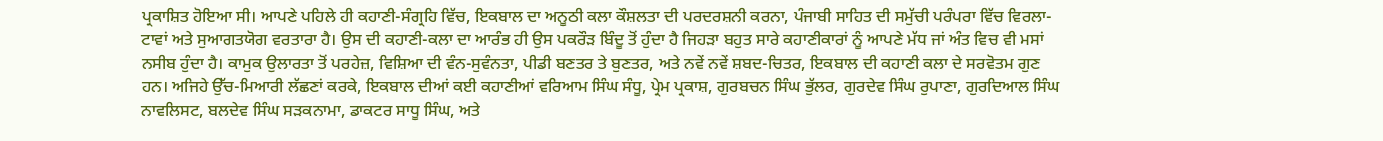ਪ੍ਰਕਾਸ਼ਿਤ ਹੋਇਆ ਸੀ। ਆਪਣੇ ਪਹਿਲੇ ਹੀ ਕਹਾਣੀ-ਸੰਗ੍ਰਹਿ ਵਿੱਚ, ਇਕਬਾਲ ਦਾ ਅਨੂਠੀ ਕਲਾ ਕੌਸ਼ਲਤਾ ਦੀ ਪਰਦਰਸ਼ਨੀ ਕਰਨਾ, ਪੰਜਾਬੀ ਸਾਹਿਤ ਦੀ ਸਮੁੱਚੀ ਪਰੰਪਰਾ ਵਿੱਚ ਵਿਰਲਾ-ਟਾਵਾਂ ਅਤੇ ਸੁਆਗਤਯੋਗ ਵਰਤਾਰਾ ਹੈ। ਉਸ ਦੀ ਕਹਾਣੀ-ਕਲਾ ਦਾ ਆਰੰਭ ਹੀ ਉਸ ਪਕਰੌੜ ਬਿੰਦੂ ਤੋਂ ਹੁੰਦਾ ਹੈ ਜਿਹੜਾ ਬਹੁਤ ਸਾਰੇ ਕਹਾਣੀਕਾਰਾਂ ਨੂੰ ਆਪਣੇ ਮੱਧ ਜਾਂ ਅੰਤ ਵਿਚ ਵੀ ਮਸਾਂ ਨਸੀਬ ਹੁੰਦਾ ਹੈ। ਕਾਮੁਕ ਉਲਾਰਤਾ ਤੋਂ ਪਰਹੇਜ਼, ਵਿਸ਼ਿਆ ਦੀ ਵੰਨ-ਸੁਵੰਨਤਾ, ਪੀਡੀ ਬਣਤਰ ਤੇ ਬੁਣਤਰ, ਅਤੇ ਨਵੇਂ ਨਵੇਂ ਸ਼ਬਦ-ਚਿਤਰ, ਇਕਬਾਲ ਦੀ ਕਹਾਣੀ ਕਲਾ ਦੇ ਸਰਵੋਤਮ ਗੁਣ ਹਨ। ਅਜਿਹੇ ਉੱਚ-ਮਿਆਰੀ ਲੱਛਣਾਂ ਕਰਕੇ, ਇਕਬਾਲ ਦੀਆਂ ਕਈ ਕਹਾਣੀਆਂ ਵਰਿਆਮ ਸਿੰਘ ਸੰਧੂ, ਪ੍ਰੇਮ ਪ੍ਰਕਾਸ਼, ਗੁਰਬਚਨ ਸਿੰਘ ਭੁੱਲਰ, ਗੁਰਦੇਵ ਸਿੰਘ ਰੁਪਾਣਾ, ਗੁਰਦਿਆਲ ਸਿੰਘ ਨਾਵਲਿਸਟ, ਬਲਦੇਵ ਸਿੰਘ ਸੜਕਨਾਮਾ, ਡਾਕਟਰ ਸਾਧੂ ਸਿੰਘ, ਅਤੇ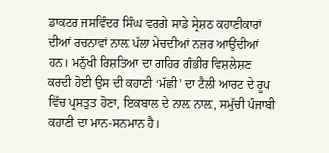ਡਾਕਟਰ ਜਸਵਿੰਦਰ ਸਿੰਘ ਵਰਗੇ ਸਾਡੇ ਸ੍ਰੇਸ਼ਠ ਕਹਾਣੀਕਾਰਾਂ ਦੀਆਂ ਰਚਨਾਵਾਂ ਨਾਲ਼ ਪੱਲਾ ਮੇਚਦੀਆਂ ਨਜ਼ਰ ਆਉਂਦੀਆਂ ਹਨ। ਮਨੁੱਖੀ ਰਿਸ਼ਤਿਆ ਦਾ ਗਹਿਰ ਗੰਭੀਰ ਵਿਸ਼ਲੇਸ਼ਣ ਕਰਦੀ ਹੋਈ ਉਸ ਦੀ ਕਹਾਣੀ ‘ਮੱਛੀ’ ਦਾ ਟੈਲੀ ਆਰਟ ਦੇ ਰੂਪ ਵਿੱਚ ਪ੍ਰਸਤੁਤ ਹੋਣਾ, ਇਕਬਾਲ ਦੇ ਨਾਲ਼ ਨਾਲ਼, ਸਮੁੱਚੀ ਪੰਜਾਬੀ ਕਹਾਣੀ ਦਾ ਮਾਨ-ਸਨਮਾਨ ਹੈ।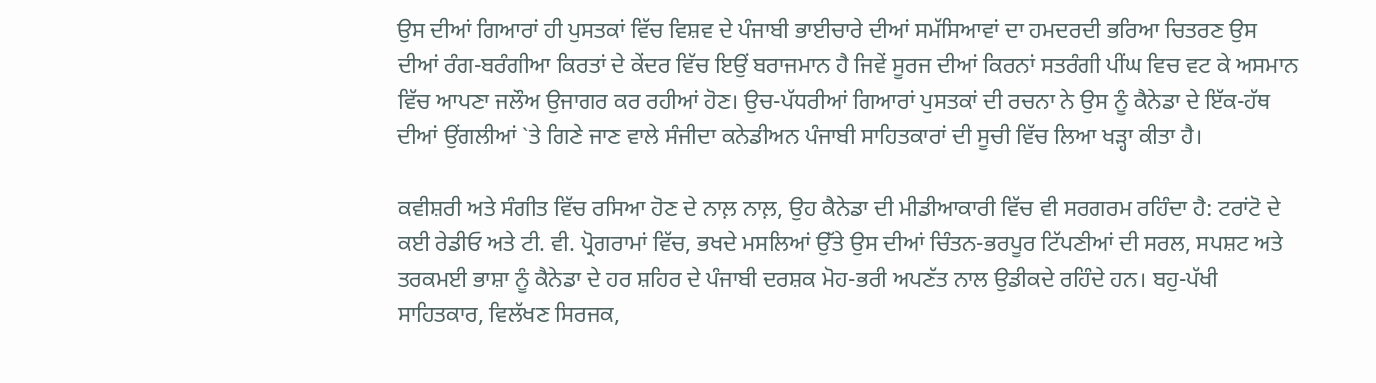ਉਸ ਦੀਆਂ ਗਿਆਰਾਂ ਹੀ ਪੁਸਤਕਾਂ ਵਿੱਚ ਵਿਸ਼ਵ ਦੇ ਪੰਜਾਬੀ ਭਾਈਚਾਰੇ ਦੀਆਂ ਸਮੱਸਿਆਵਾਂ ਦਾ ਹਮਦਰਦੀ ਭਰਿਆ ਚਿਤਰਣ ਉਸ ਦੀਆਂ ਰੰਗ-ਬਰੰਗੀਆ ਕਿਰਤਾਂ ਦੇ ਕੇਂਦਰ ਵਿੱਚ ਇਉਂ ਬਰਾਜਮਾਨ ਹੈ ਜਿਵੇਂ ਸੂਰਜ ਦੀਆਂ ਕਿਰਨਾਂ ਸਤਰੰਗੀ ਪੀਂਘ ਵਿਚ ਵਟ ਕੇ ਅਸਮਾਨ ਵਿੱਚ ਆਪਣਾ ਜਲੌਅ ਉਜਾਗਰ ਕਰ ਰਹੀਆਂ ਹੋਣ। ਉਚ-ਪੱਧਰੀਆਂ ਗਿਆਰਾਂ ਪੁਸਤਕਾਂ ਦੀ ਰਚਨਾ ਨੇ ਉਸ ਨੂੰ ਕੈਨੇਡਾ ਦੇ ਇੱਕ-ਹੱਥ ਦੀਆਂ ਉਂਗਲੀਆਂ `ਤੇ ਗਿਣੇ ਜਾਣ ਵਾਲੇ ਸੰਜੀਦਾ ਕਨੇਡੀਅਨ ਪੰਜਾਬੀ ਸਾਹਿਤਕਾਰਾਂ ਦੀ ਸੂਚੀ ਵਿੱਚ ਲਿਆ ਖੜ੍ਹਾ ਕੀਤਾ ਹੈ।

ਕਵੀਸ਼ਰੀ ਅਤੇ ਸੰਗੀਤ ਵਿੱਚ ਰਸਿਆ ਹੋਣ ਦੇ ਨਾਲ਼ ਨਾਲ਼, ਉਹ ਕੈਨੇਡਾ ਦੀ ਮੀਡੀਆਕਾਰੀ ਵਿੱਚ ਵੀ ਸਰਗਰਮ ਰਹਿੰਦਾ ਹੈ: ਟਰਾਂਟੋ ਦੇ ਕਈ ਰੇਡੀਓ ਅਤੇ ਟੀ. ਵੀ. ਪ੍ਰੋਗਰਾਮਾਂ ਵਿੱਚ, ਭਖਦੇ ਮਸਲਿਆਂ ਉੱਤੇ ਉਸ ਦੀਆਂ ਚਿੰਤਨ-ਭਰਪੂਰ ਟਿੱਪਣੀਆਂ ਦੀ ਸਰਲ, ਸਪਸ਼ਟ ਅਤੇ ਤਰਕਮਈ ਭਾਸ਼ਾ ਨੂੰ ਕੈਨੇਡਾ ਦੇ ਹਰ ਸ਼ਹਿਰ ਦੇ ਪੰਜਾਬੀ ਦਰਸ਼ਕ ਮੋਹ-ਭਰੀ ਅਪਣੱਤ ਨਾਲ ਉਡੀਕਦੇ ਰਹਿੰਦੇ ਹਨ। ਬਹੁ-ਪੱਖੀ ਸਾਹਿਤਕਾਰ, ਵਿਲੱਖਣ ਸਿਰਜਕ,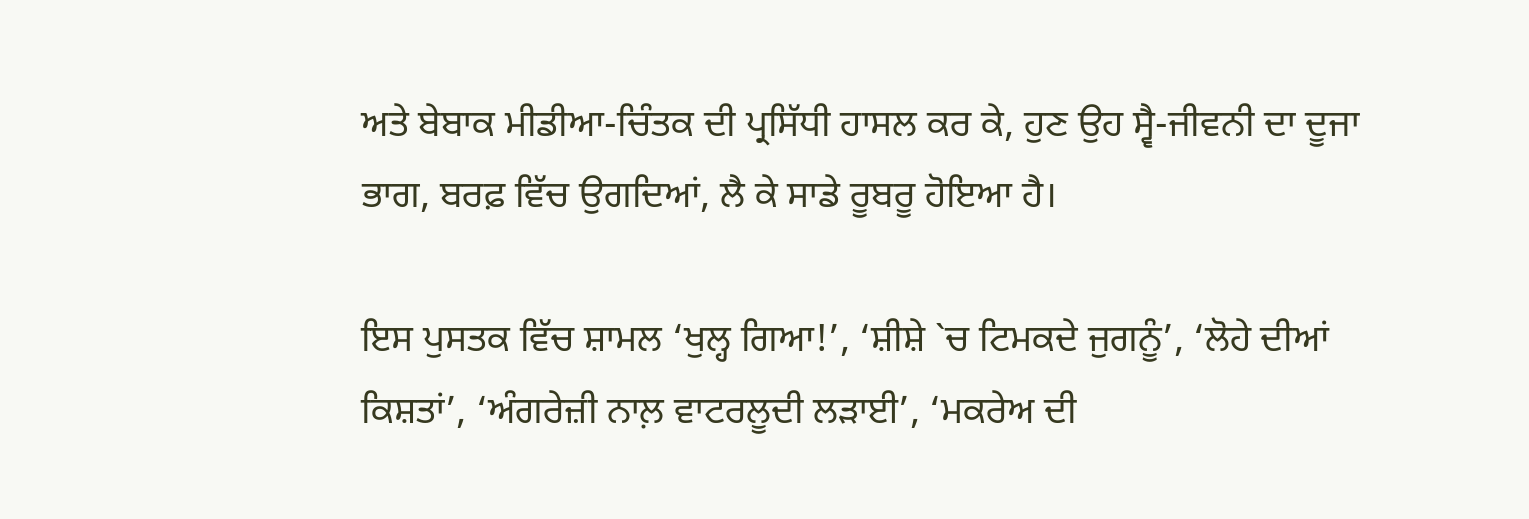ਅਤੇ ਬੇਬਾਕ ਮੀਡੀਆ-ਚਿੰਤਕ ਦੀ ਪ੍ਰਸਿੱਧੀ ਹਾਸਲ ਕਰ ਕੇ, ਹੁਣ ਉਹ ਸ੍ਵੈ-ਜੀਵਨੀ ਦਾ ਦੂਜਾ ਭਾਗ, ਬਰਫ਼ ਵਿੱਚ ਉਗਦਿਆਂ, ਲੈ ਕੇ ਸਾਡੇ ਰੂਬਰੂ ਹੋਇਆ ਹੈ।

ਇਸ ਪੁਸਤਕ ਵਿੱਚ ਸ਼ਾਮਲ ‘ਖੁਲ੍ਹ ਗਿਆ!’, ‘ਸ਼ੀਸ਼ੇ `ਚ ਟਿਮਕਦੇ ਜੁਗਨੂੰ’, ‘ਲੋਹੇ ਦੀਆਂ ਕਿਸ਼ਤਾਂ’, ‘ਅੰਗਰੇਜ਼ੀ ਨਾਲ਼ ਵਾਟਰਲੂਦੀ ਲੜਾਈ’, ‘ਮਕਰੇਅ ਦੀ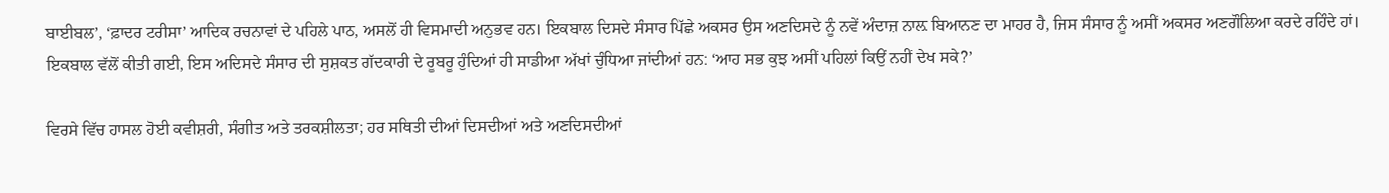ਬਾਈਬਲ’, ‘ਫ਼ਾਦਰ ਟਰੀਸਾ’ ਆਦਿਕ ਰਚਨਾਵਾਂ ਦੇ ਪਹਿਲੇ ਪਾਠ, ਅਸਲੋਂ ਹੀ ਵਿਸਮਾਦੀ ਅਨੁਭਵ ਹਨ। ਇਕਬਾਲ ਦਿਸਦੇ ਸੰਸਾਰ ਪਿੱਛੇ ਅਕਸਰ ਉਸ ਅਣਦਿਸਦੇ ਨੂੰ ਨਵੇਂ ਅੰਦਾਜ਼ ਨਾਲ਼ ਬਿਆਨਣ ਦਾ ਮਾਹਰ ਹੈ, ਜਿਸ ਸੰਸਾਰ ਨੂੰ ਅਸੀਂ ਅਕਸਰ ਅਣਗੌਲਿਆ ਕਰਦੇ ਰਹਿੰਦੇ ਹਾਂ। ਇਕਬਾਲ ਵੱਲੋਂ ਕੀਤੀ ਗਈ, ਇਸ ਅਦਿਸਦੇ ਸੰਸਾਰ ਦੀ ਸੁਸ਼ਕਤ ਗੱਦਕਾਰੀ ਦੇ ਰੂਬਰੂ ਹੁੰਦਿਆਂ ਹੀ ਸਾਡੀਆ ਅੱਖਾਂ ਚੁੰਧਿਆ ਜਾਂਦੀਆਂ ਹਨ: ‘ਆਹ ਸਭ ਕੁਝ ਅਸੀਂ ਪਹਿਲਾਂ ਕਿਉਂ ਨਹੀਂ ਦੇਖ ਸਕੇ?’

ਵਿਰਸੇ ਵਿੱਚ ਹਾਸਲ ਹੋਈ ਕਵੀਸ਼ਰੀ, ਸੰਗੀਤ ਅਤੇ ਤਰਕਸ਼ੀਲਤਾ; ਹਰ ਸਥਿਤੀ ਦੀਆਂ ਦਿਸਦੀਆਂ ਅਤੇ ਅਣਦਿਸਦੀਆਂ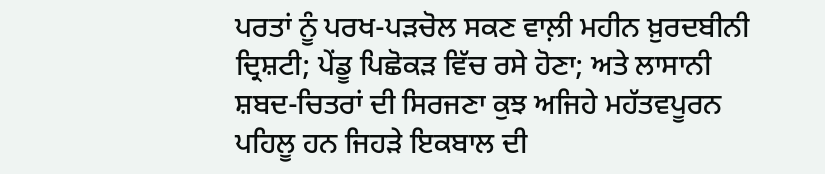ਪਰਤਾਂ ਨੂੰ ਪਰਖ-ਪੜਚੋਲ ਸਕਣ ਵਾਲ਼ੀ ਮਹੀਨ ਖ਼ੁਰਦਬੀਨੀ ਦ੍ਰਿਸ਼ਟੀ; ਪੇਂਡੂ ਪਿਛੋਕੜ ਵਿੱਚ ਰਸੇ ਹੋਣਾ; ਅਤੇ ਲਾਸਾਨੀ ਸ਼ਬਦ-ਚਿਤਰਾਂ ਦੀ ਸਿਰਜਣਾ ਕੁਝ ਅਜਿਹੇ ਮਹੱਤਵਪੂਰਨ ਪਹਿਲੂ ਹਨ ਜਿਹੜੇ ਇਕਬਾਲ ਦੀ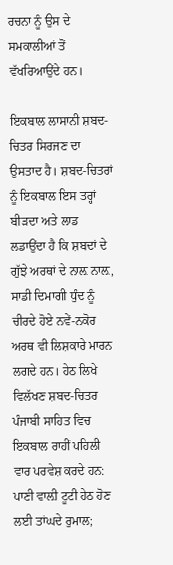ਰਚਨਾ ਨੂੰ ਉਸ ਦੇ ਸਮਕਾਲੀਆਂ ਤੋਂ ਵੱਖਰਿਆਉਂਦੇ ਹਨ।

ਇਕਬਾਲ ਲਾਸਾਨੀ ਸ਼ਬਦ-ਚਿਤਰ ਸਿਰਜਣ ਦਾ ਉਸਤਾਦ ਹੈ। ਸ਼ਬਦ-ਚਿਤਰਾਂ ਨੂੰ ਇਕਬਾਲ ਇਸ ਤਰ੍ਹਾਂ ਬੀੜਦਾ ਅਤੇ ਲਾਡ ਲਡਾਉਂਦਾ ਹੈ ਕਿ ਸ਼ਬਦਾਂ ਦੇ ਗੁੱਝੇ ਅਰਥਾਂ ਦੇ ਨਾਲ਼ ਨਾਲ਼, ਸਾਡੀ ਦਿਮਾਗੀ ਧੁੰਦ ਨੂੰ ਚੀਰਦੇ ਹੋਏ ਨਵੇਂ-ਨਕੋਰ ਅਰਥ ਵੀ ਲਿਸ਼ਕਾਰੇ ਮਾਰਨ ਲਗਦੇ ਹਨ। ਹੇਠ ਲਿਖੇ ਵਿਲੱਖਣ ਸ਼ਬਦ-ਚਿਤਰ ਪੰਜਾਬੀ ਸਾਹਿਤ ਵਿਚ ਇਕਬਾਲ ਰਾਹੀਂ ਪਹਿਲੀ ਵਾਰ ਪਰਵੇਸ਼ ਕਰਦੇ ਹਨ: ਪਾਣੀ ਵਾਲ਼ੀ ਟੂਟੀ ਹੇਠ ਹੋਣ ਲਈ ਤਾਂਘਦੇ ਰੁਮਾਲ;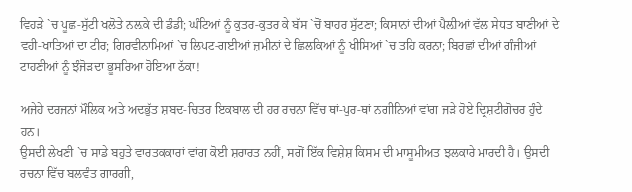ਵਿਹੜੇ `ਚ ਪੂਛ-ਸੁੱਟੀ ਖਲੋਤੇ ਨਲ਼ਕੇ ਦੀ ਡੰਡੀ; ਘੰਟਿਆਂ ਨੂੰ ਕੁਤਰ-ਕੁਤਰ ਕੇ ਬੱਸ `ਚੋਂ ਬਾਹਰ ਸੁੱਟਣਾ; ਕਿਸਾਨਾਂ ਦੀਆਂ ਪੈਲ਼ੀਆਂ ਵੱਲ ਸੇਧਤ ਬਾਣੀਆਂ ਦੇ ਵਹੀ-ਖਾਤਿਆਂ ਦਾ ਟੀਰ; ਗਿਰਵੀਨਾਮਿਆਂ `ਚ ਲਿਪਟ-ਗਈਆਂ ਜ਼ਮੀਨਾਂ ਦੇ ਛਿਲਕਿਆਂ ਨੂੰ ਖੀਸਿਆਂ `ਚ ਤਹਿ ਕਰਨਾ; ਬਿਰਛਾਂ ਦੀਆਂ ਗੰਜੀਆਂ ਟਾਹਣੀਆਂ ਨੂੰ ਝੰਜੋੜਦਾ ਭੂਸਰਿਆ ਹੋਇਆ ਠੱਕਾ!

ਅਜੇਹੇ ਦਰਜਨਾਂ ਮੌਲਿਕ ਅਤੇ ਅਦਭੁੱਤ ਸ਼ਬਦ-ਚਿਤਰ ਇਕਬਾਲ ਦੀ ਹਰ ਰਚਨਾ ਵਿੱਚ ਥਾਂ-ਪੁਰ-ਥਾਂ ਨਗੀਨਿਆਂ ਵਾਂਗ ਜੜੇ ਹੋਏ ਦ੍ਰਿਸ਼ਟੀਗੋਚਰ ਹੁੰਦੇ ਹਨ।
ਉਸਦੀ ਲੇਖਣੀ `ਚ ਸਾਡੇ ਬਹੁਤੇ ਵਾਰਤਕਕਾਰਾਂ ਵਾਂਗ ਕੋਈ ਸ਼ਰਾਰਤ ਨਹੀਂ, ਸਗੋਂ ਇੱਕ ਵਿਸ਼ੇਸ਼ ਕਿਸਮ ਦੀ ਮਾਸੂਮੀਅਤ ਝਲਕਾਰੇ ਮਾਰਦੀ ਹੈ। ਉਸਦੀ ਰਚਨਾ ਵਿੱਚ ਬਲਵੰਤ ਗਾਰਗੀ,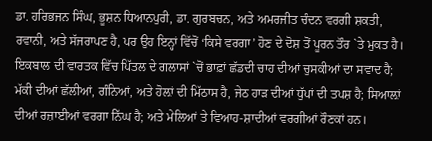ਡਾ. ਹਰਿਭਜਨ ਸਿੰਘ, ਭੂਸ਼ਨ ਧਿਆਨਪੁਰੀ, ਡਾ. ਗੁਰਬਚਨ, ਅਤੇ ਅਮਰਜੀਤ ਚੰਦਨ ਵਰਗੀ ਸ਼ਕਤੀ, ਰਵਾਨੀ, ਅਤੇ ਸੱਜਰਾਪਣ ਹੈ, ਪਰ ਉਹ ਇਨ੍ਹਾਂ ਵਿੱਚੋਂ ‘ਕਿਸੇ ਵਰਗਾ’ ਹੋਣ ਦੇ ਦੋਸ਼ ਤੋਂ ਪੂਰਨ ਤੌਰ `ਤੇ ਮੁਕਤ ਹੈ। ਇਕਬਾਲ ਦੀ ਵਾਰਤਕ ਵਿੱਚ ਪਿੱਤਲ ਦੇ ਗਲਾਸਾਂ `ਚੋਂ ਭਾਫ਼ਾਂ ਛੱਡਦੀ ਚਾਹ ਦੀਆਂ ਚੁਸਕੀਆਂ ਦਾ ਸਵਾਦ ਹੈ; ਮੱਕੀ ਦੀਆਂ ਛੱਲੀਆਂ, ਗੰਨਿਆਂ, ਅਤੇ ਹੋਲ਼ਾਂ ਦੀ ਮਿੱਠਾਸ ਹੈ, ਜੇਠ ਹਾੜ ਦੀਆਂ ਧੁੱਪਾਂ ਦੀ ਤਪਸ਼ ਹੈ; ਸਿਆਲ਼ਾਂ ਦੀਆਂ ਰਜ਼ਾਈਆਂ ਵਰਗਾ ਨਿੱਘ ਹੈ; ਅਤੇ ਮੇਲਿਆਂ ਤੇ ਵਿਆਹ-ਸ਼ਾਦੀਆਂ ਵਰਗੀਆਂ ਰੌਣਕਾਂ ਹਨ।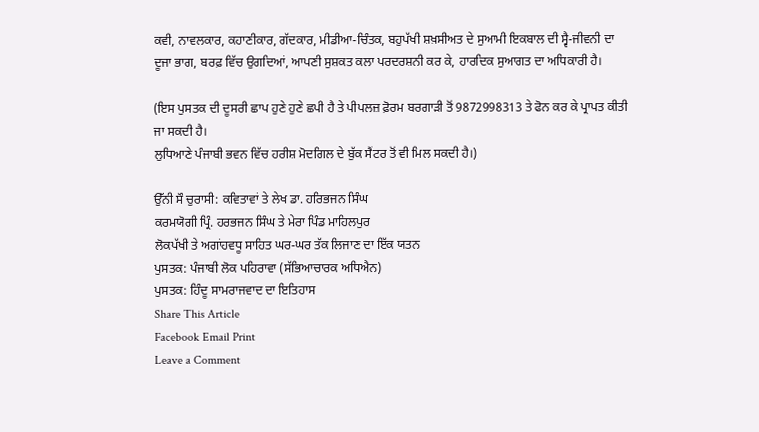ਕਵੀ, ਨਾਵਲਕਾਰ, ਕਹਾਣੀਕਾਰ, ਗੱਦਕਾਰ, ਮੀਡੀਆ-ਚਿੰਤਕ, ਬਹੁਪੱਖੀ ਸ਼ਖ਼ਸੀਅਤ ਦੇ ਸੁਆਮੀ ਇਕਬਾਲ ਦੀ ਸ੍ਵੈ-ਜੀਵਨੀ ਦਾ ਦੂਜਾ ਭਾਗ, ਬਰਫ਼ ਵਿੱਚ ਉਗਦਿਆਂ, ਆਪਣੀ ਸੁਸ਼ਕਤ ਕਲਾ ਪਰਦਰਸ਼ਨੀ ਕਰ ਕੇ, ਹਾਰਦਿਕ ਸੁਆਗਤ ਦਾ ਅਧਿਕਾਰੀ ਹੈ।

(ਇਸ ਪੁਸਤਕ ਦੀ ਦੂਸਰੀ ਛਾਪ ਹੁਣੇ ਹੁਣੇ ਛਪੀ ਹੈ ਤੇ ਪੀਪਲਜ਼ ਫ਼ੋਰਮ ਬਰਗਾੜੀ ਤੋਂ 9872998313 ਤੇ ਫੋਨ ਕਰ ਕੇ ਪ੍ਰਾਪਤ ਕੀਤੀ ਜਾ ਸਕਦੀ ਹੈ।
ਲੁਧਿਆਣੇ ਪੰਜਾਬੀ ਭਵਨ ਵਿੱਚ ਹਰੀਸ਼ ਮੋਦਗਿਲ ਦੇ ਬੁੱਕ ਸੈਂਟਰ ਤੋਂ ਵੀ ਮਿਲ ਸਕਦੀ ਹੈ।)

ਉੱਨੀ ਸੌ ਚੁਰਾਸੀ: ਕਵਿਤਾਵਾਂ ਤੇ ਲੇਖ ਡਾ. ਹਰਿਭਜਨ ਸਿੰਘ
ਕਰਮਯੋਗੀ ਪ੍ਰਿੰ. ਹਰਭਜਨ ਸਿੰਘ ਤੇ ਮੇਰਾ ਪਿੰਡ ਮਾਹਿਲਪੁਰ
ਲੋਕਪੱਖੀ ਤੇ ਅਗਾਂਹਵਧੂ ਸਾਹਿਤ ਘਰ-ਘਰ ਤੱਕ ਲਿਜਾਣ ਦਾ ਇੱਕ ਯਤਨ
ਪੁਸਤਕ: ਪੰਜਾਬੀ ਲੋਕ ਪਹਿਰਾਵਾ (ਸੱਭਿਆਚਾਰਕ ਅਧਿਐਨ)
ਪੁਸਤਕ: ਹਿੰਦੂ ਸਾਮਰਾਜਵਾਦ ਦਾ ਇਤਿਹਾਸ
Share This Article
Facebook Email Print
Leave a Comment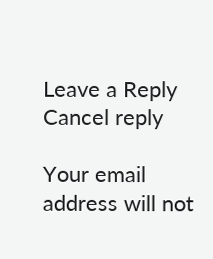Leave a Reply Cancel reply

Your email address will not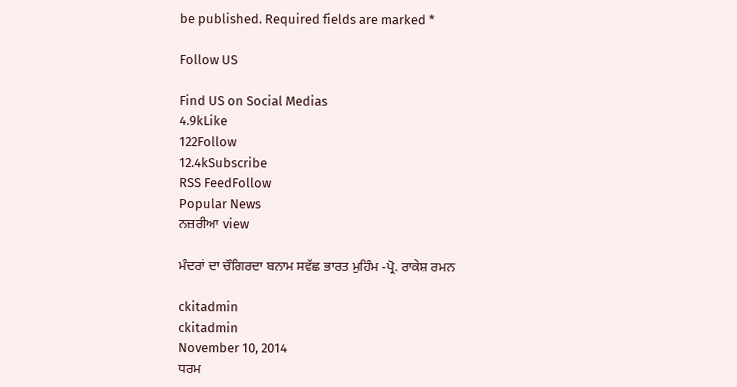be published. Required fields are marked *

Follow US

Find US on Social Medias
4.9kLike
122Follow
12.4kSubscribe
RSS FeedFollow
Popular News
ਨਜ਼ਰੀਆ view

ਮੰਦਰਾਂ ਦਾ ਚੌਗਿਰਦਾ ਬਨਾਮ ਸਵੱਛ ਭਾਰਤ ਮੁਹਿੰਮ -ਪ੍ਰੋ. ਰਾਕੇਸ਼ ਰਮਨ

ckitadmin
ckitadmin
November 10, 2014
ਧਰਮ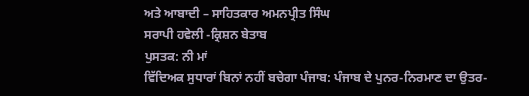ਅਤੇ ਆਬਾਦੀ – ਸਾਹਿਤਕਾਰ ਅਮਨਪ੍ਰੀਤ ਸਿੰਘ
ਸਰਾਪੀ ਹਵੇਲੀ -ਕ੍ਰਿਸ਼ਨ ਬੇਤਾਬ
ਪੁਸਤਕ: ਨੀ ਮਾਂ
ਵਿੱਦਿਅਕ ਸੁਧਾਰਾਂ ਬਿਨਾਂ ਨਹੀਂ ਬਚੇਗਾ ਪੰਜਾਬ: ਪੰਜਾਬ ਦੇ ਪੁਨਰ-ਨਿਰਮਾਣ ਦਾ ਉਤਰ-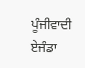ਪੂੰਜੀਵਾਦੀ ਏਜੰਡਾ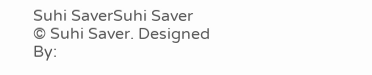Suhi SaverSuhi Saver
© Suhi Saver. Designed By: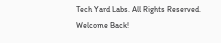Tech Yard Labs. All Rights Reserved.
Welcome Back!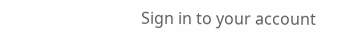Sign in to your account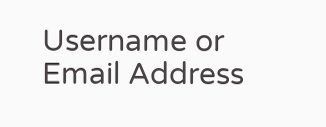Username or Email Address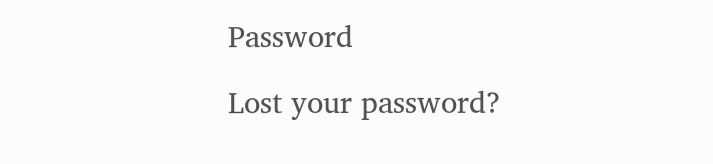Password

Lost your password?